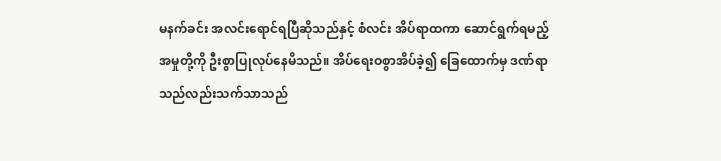မနက်ခင်း အလင်းရောင်ရပြီဆိုသည်နှင့် စံလင်း အိပ်ရာထကာ ဆောင်ရွက်ရမည့်အမှုတို့ကို ဦးစွာပြုလုပ်နေမိသည်။ အိပ်ရေးဝစွာအိပ်ခဲ့၍ ခြေထောက်မှ ဒဏ်ရာသည်လည်းသက်သာသည်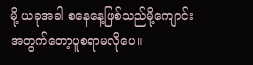မို့ ယခုအခါ စနေနေ့ဖြစ်သည်မို့ကျောင်းအတွက်တော့ပူစရာမလိုပေ။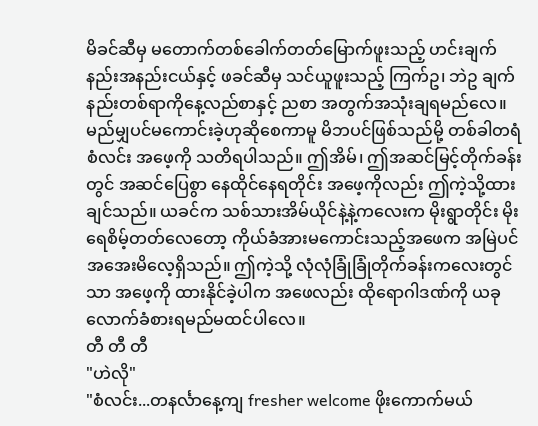မိခင်ဆီမှ မတောက်တစ်ခေါက်တတ်မြောက်ဖူးသည့် ဟင်းချက်နည်းအနည်းငယ်နှင့် ဖခင်ဆီမှ သင်ယူဖူးသည့် ကြက်ဥ၊ ဘဲဥ ချက်နည်းတစ်ရာကိုနေ့လည်စာနှင့် ညစာ အတွက်အသုံးချရမည်လေ။
မည်မျှပင်မကောင်းခဲ့ဟုဆိုစေကာမူ မိဘပင်ဖြစ်သည်မို့ တစ်ခါတရံ စံလင်း အဖေ့ကို သတိရပါသည်။ ဤအိမ်၊ ဤအဆင်မြင့်တိုက်ခန်းတွင် အဆင်ပြေစွာ နေထိုင်နေရတိုင်း အဖေ့ကိုလည်း ဤကဲ့သို့ထားချင်သည်။ ယခင်က သစ်သားအိမ်ယိုင်နဲ့နဲ့ကလေးက မိုးရွာတိုင်း မိုးရေစိမ့်တတ်လေတော့ ကိုယ်ခံအားမကောင်းသည့်အဖေက အမြဲပင် အအေးမိလေ့ရှိသည်။ ဤကဲ့သို့ လုံလုံခြုံခြုံတိုက်ခန်းကလေးတွင်သာ အဖေ့ကို ထားနိုင်ခဲ့ပါက အဖေလည်း ထိုရောဂါဒဏ်ကို ယခုလောက်ခံစားရမည်မထင်ပါလေ။
တီ တီ တီ
"ဟဲလို"
"စံလင်း...တနင်္လာနေ့ကျ fresher welcome ဖိုးကောက်မယ်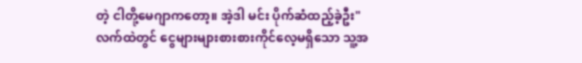တဲ့ ငါတို့မေဂျာကတော့။ အဲ့ဒါ မင်း ပိုက်ဆံထည့်ခဲ့ဦး"
လက်ထဲတွင် ငွေများများစားစားကိုင်လေ့မရှိသော သူ့အ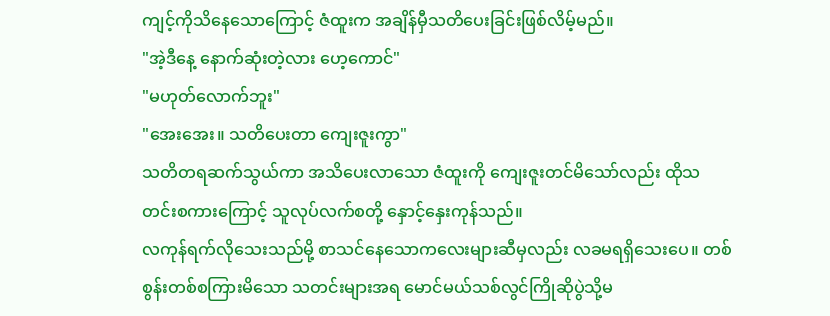ကျင့်ကိုသိနေသောကြောင့် ဇံထူးက အချိန်မှီသတိပေးခြင်းဖြစ်လိမ့်မည်။
"အဲ့ဒီနေ့ နောက်ဆုံးတဲ့လား ဟေ့ကောင်"
"မဟုတ်လောက်ဘူး"
"အေးအေး။ သတိပေးတာ ကျေးဇူးကွာ"
သတိတရဆက်သွယ်ကာ အသိပေးလာသော ဇံထူးကို ကျေးဇူးတင်မိသော်လည်း ထိုသတင်းစကားကြောင့် သူလုပ်လက်စတို့ နှောင့်နှေးကုန်သည်။
လကုန်ရက်လိုသေးသည်မို့ စာသင်နေသောကလေးများဆီမှလည်း လခမရရှိသေးပေ။ တစ်စွန်းတစ်စကြားမိသော သတင်းများအရ မောင်မယ်သစ်လွင်ကြိုဆိုပွဲသို့မ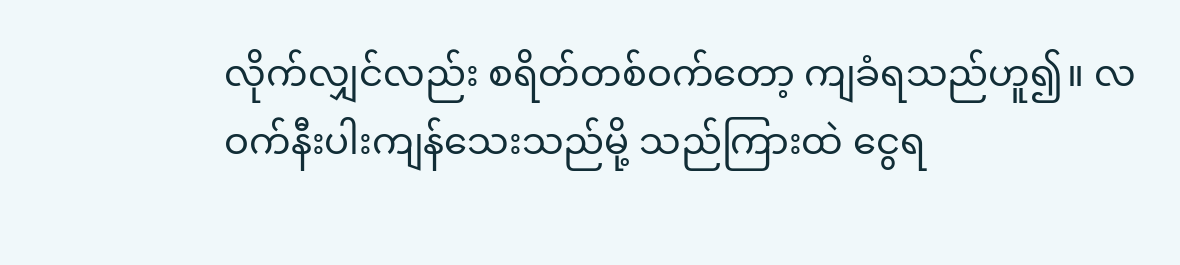လိုက်လျှင်လည်း စရိတ်တစ်ဝက်တော့ ကျခံရသည်ဟူ၍။ လဝက်နီးပါးကျန်သေးသည်မို့ သည်ကြားထဲ ငွေရ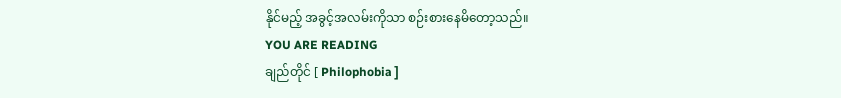နိုင်မည့် အခွင့်အလမ်းကိုသာ စဉ်းစားနေမိတော့သည်။
YOU ARE READING
ချည်တိုင် [ Philophobia ]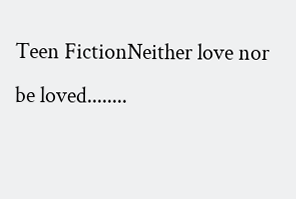Teen FictionNeither love nor be loved........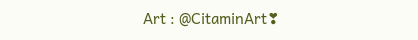Art : @CitaminArt❣